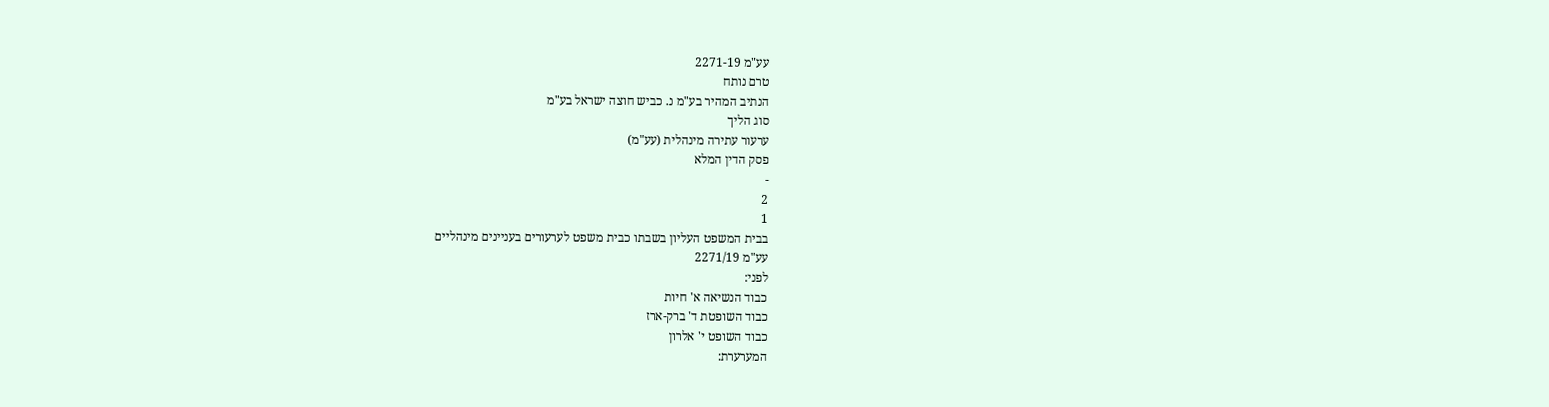עע"מ 2271-19
טרם נותח
הנתיב המהיר בע"מ נ. כביש חוצה ישראל בע"מ
סוג הליך
ערעור עתירה מינהלית (עע"מ)
פסק הדין המלא
-
2
1
בבית המשפט העליון בשבתו כבית משפט לערעורים בעניינים מינהליים
עע"מ 2271/19
לפני:
כבוד הנשיאה א' חיות
כבוד השופטת ד' ברק-ארז
כבוד השופט י' אלרון
המערערת: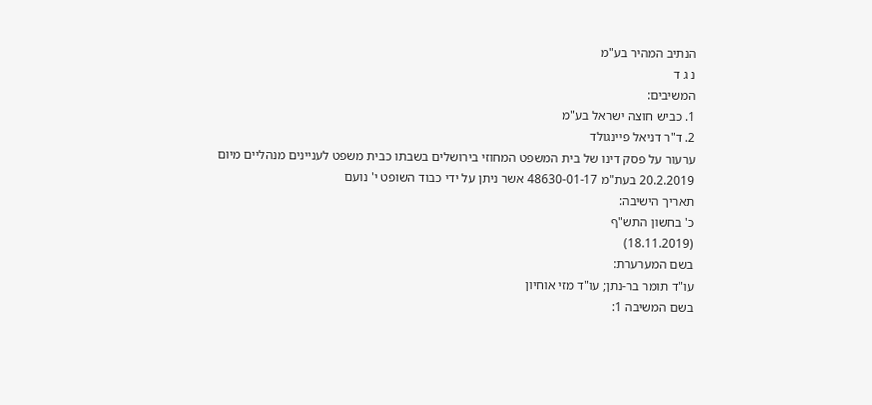הנתיב המהיר בע"מ
נ ג ד
המשיבים:
1. כביש חוצה ישראל בע"מ
2. ד"ר דניאל פיינגולד
ערעור על פסק דינו של בית המשפט המחוזי בירושלים בשבתו כבית משפט לעניינים מנהליים מיום 20.2.2019 בעת"מ 48630-01-17 אשר ניתן על ידי כבוד השופט י' נועם
תאריך הישיבה:
כ' בחשון התש"ף
(18.11.2019)
בשם המערערת:
עו"ד תומר בר-נתן; עו"ד מזי אוחיון
בשם המשיבה 1: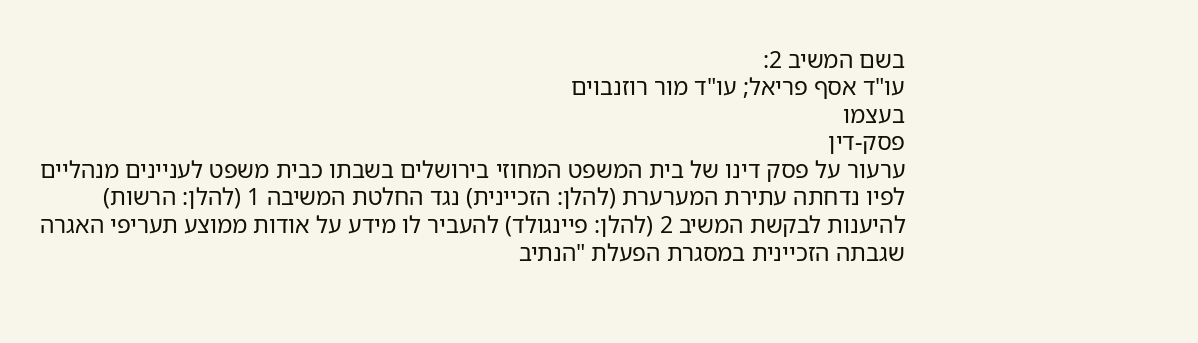בשם המשיב 2:
עו"ד אסף פריאל; עו"ד מור רוזנבוים
בעצמו
פסק-דין
ערעור על פסק דינו של בית המשפט המחוזי בירושלים בשבתו כבית משפט לעניינים מנהליים לפיו נדחתה עתירת המערערת (להלן: הזכיינית) נגד החלטת המשיבה 1 (להלן: הרשות) להיענות לבקשת המשיב 2 (להלן: פיינגולד) להעביר לו מידע על אודות ממוצע תעריפי האגרה שגבתה הזכיינית במסגרת הפעלת "הנתיב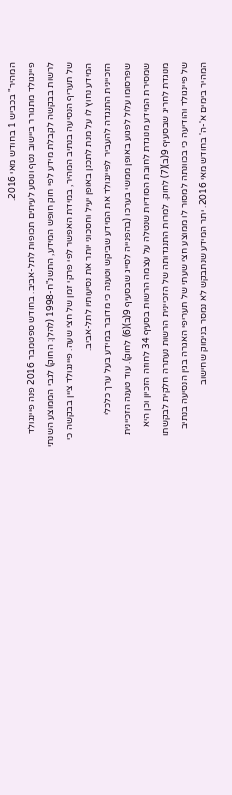המהיר" בכביש 1 בחודש מאי 2016.
פיינגולד מתגורר ביישוב נטף ונוסע לעיתים תכופות לתל-אביב. בחודש ספטמבר 2016 פנה פיינגולד לרשות בבקשה לקבלת מידע לפי חוק חופש המידע, התשנ"ח-1998 (להלן: החוק) לגבי הממוצע השנתי של תעריף הנסיעה בנתיב המהיר, במידת האפשר לפי פרקי זמן של חצי שעה. פיינגולד ציין בבקשה כי המידע נחוץ לו על מנת לתכנן באופן יעיל וחסכוני יותר את נסיעותיו לתל-אביב.
הזכיינית התנגדה להעביר לפיינגולד את המידע שביקש וטענה כי מדובר במידע בעל ערך כלכלי שפרסומו עלול לפגוע באופן ממשי בערכו (בהפנייה לסייג שבסעיף 9(ב)(6) לחוק). עוד טענה הזכיינית שמסירת המידע מנוגדת לחובת הסודיות שנטלה על עצמה הרשות בסעיף 34 לחוזה הזכיון וכן היא מנוגדת לחריג שבסעיף 9(ב)(7) לחוק. למרות התנגדותה של הזכיינית הרשות נעתרה חלקית לבקשתו של פיינגולד והודיעה כי בכוונתה למסור לו ממוצע חצי שעתי של תעריפי האגרה בגין הנסיעה בנתיב המהיר בימים א'-ה' בחודש מאי 2016. יתר המידע שנתבקש לא נמסר בנימוק שחישוב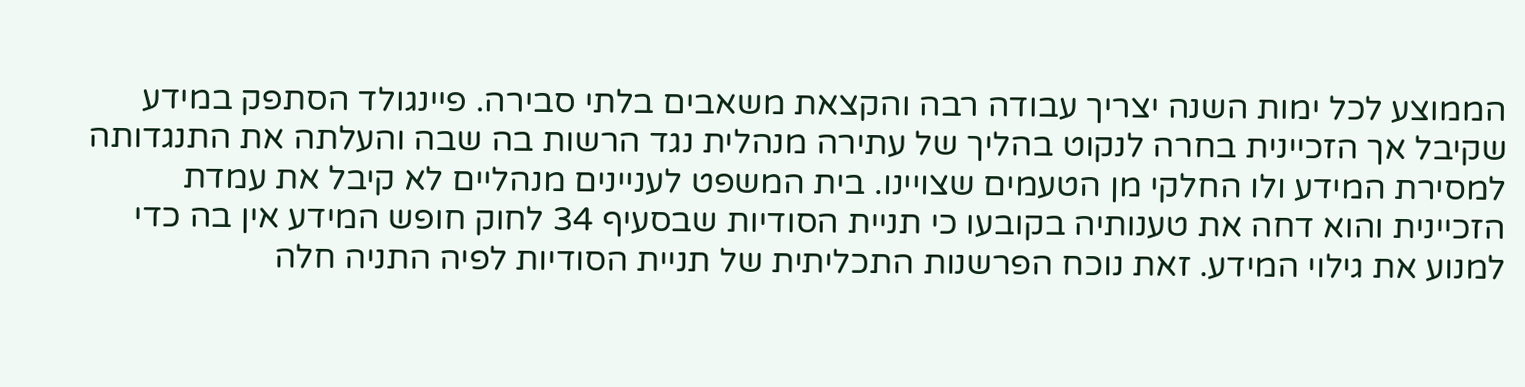הממוצע לכל ימות השנה יצריך עבודה רבה והקצאת משאבים בלתי סבירה. פיינגולד הסתפק במידע שקיבל אך הזכיינית בחרה לנקוט בהליך של עתירה מנהלית נגד הרשות בה שבה והעלתה את התנגדותה למסירת המידע ולו החלקי מן הטעמים שצויינו. בית המשפט לעניינים מנהליים לא קיבל את עמדת הזכיינית והוא דחה את טענותיה בקובעו כי תניית הסודיות שבסעיף 34 לחוק חופש המידע אין בה כדי למנוע את גילוי המידע. זאת נוכח הפרשנות התכליתית של תניית הסודיות לפיה התניה חלה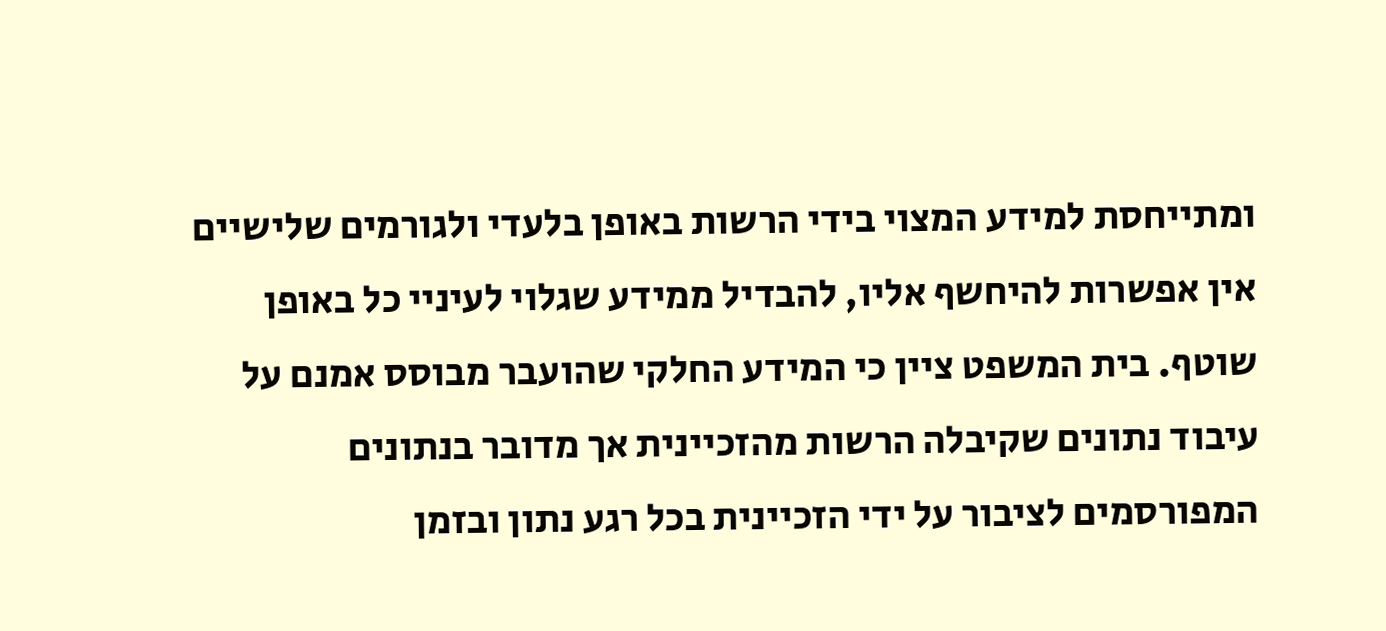ומתייחסת למידע המצוי בידי הרשות באופן בלעדי ולגורמים שלישיים אין אפשרות להיחשף אליו, להבדיל ממידע שגלוי לעיניי כל באופן שוטף. בית המשפט ציין כי המידע החלקי שהועבר מבוסס אמנם על עיבוד נתונים שקיבלה הרשות מהזכיינית אך מדובר בנתונים המפורסמים לציבור על ידי הזכיינית בכל רגע נתון ובזמן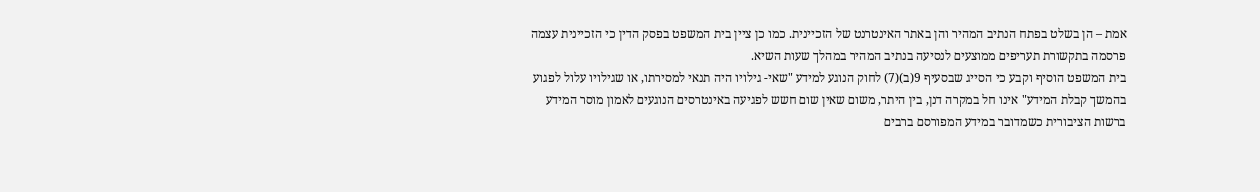אמת – הן בשלט בפתח הנתיב המהיר והן באתר האינטרנט של הזכיינית. כמו כן ציין בית המשפט בפסק הדין כי הזכיינית עצמה פרסמה בתקשורת תעריפים ממוצעים לנסיעה בנתיב המהיר במהלך שעות השיא.
בית המשפט הוסיף וקבע כי הסייג שבסעיף 9(ב)(7) לחוק הנוגע למידע "שאי- גילויו היה תנאי למסירתו, או שגילויו עלול לפגוע בהמשך קבלת המידע" אינו חל במקרה דנן, בין היתר, משום שאין שום חשש לפגיעה באינטרסים הנוגעים לאמון מוסר המידע ברשות הציבורית כשמדובר במידע המפורסם ברבים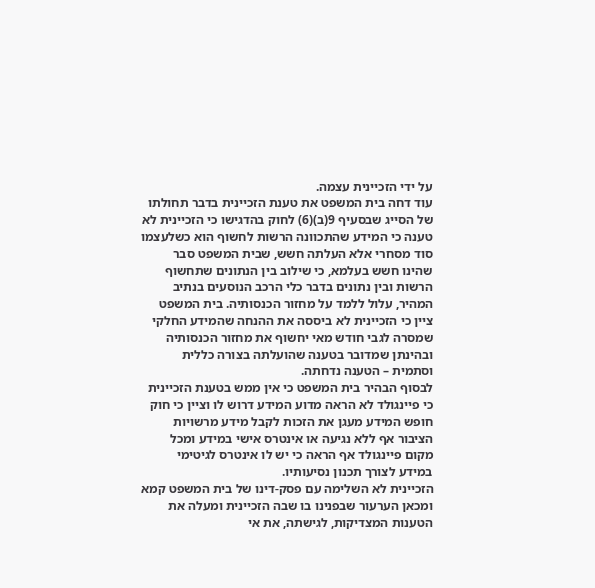על ידי הזכיינית עצמה.
עוד דחה בית המשפט את טענת הזכיינית בדבר תחולתו של הסייג שבסעיף 9(ב)(6) לחוק בהדגישו כי הזכיינית לא טענה כי המידע שהתכוונה הרשות לחשוף הוא כשלעצמו סוד מסחרי אלא העלתה חשש, שבית המשפט סבר שהינו חשש בעלמא, כי שילוב בין הנתונים שתחשוף הרשות ובין נתונים בדבר כלי הרכב הנוסעים בנתיב המהיר, עלול ללמד על מחזור הכנסותיה. בית המשפט ציין כי הזכיינית לא ביססה את ההנחה שהמידע החלקי שמסרה לגבי חודש מאי יחשוף את מחזור הכנסותיה ובהינתן שמדובר בטענה שהועלתה בצורה כללית וסתמית – הטענה נדחתה.
לבסוף הבהיר בית המשפט כי אין ממש בטענת הזכיינית כי פיינגולד לא הראה מדוע המידע דרוש לו וציין כי חוק חופש המידע מעגן את הזכות לקבל מידע מרשויות הציבור אף ללא נגיעה או אינטרס אישי במידע ומכל מקום פיינגולד אף הראה כי יש לו אינטרס לגיטימי במידע לצורך תכנון נסיעותיו.
הזכיינית לא השלימה עם פסק-דינו של בית המשפט קמא ומכאן הערעור שבפנינו בו שבה הזכיינית ומעלה את הטענות המצדיקות, לגישתה, את אי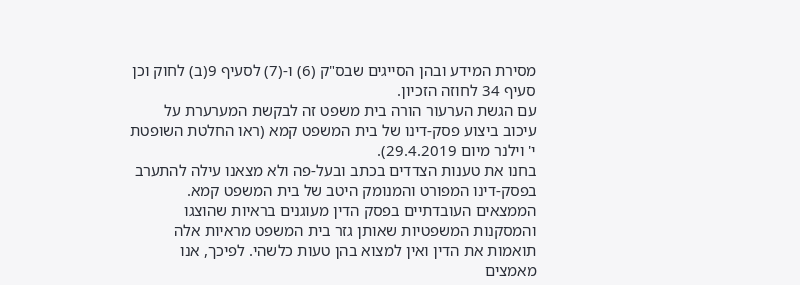מסירת המידע ובהן הסייגים שבס"ק (6) ו-(7) לסעיף 9(ב) לחוק וכן סעיף 34 לחוזה הזכיון.
עם הגשת הערעור הורה בית משפט זה לבקשת המערערת על עיכוב ביצוע פסק-דינו של בית המשפט קמא (ראו החלטת השופטת י' וילנר מיום 29.4.2019).
בחנו את טענות הצדדים בכתב ובעל-פה ולא מצאנו עילה להתערב בפסק-דינו המפורט והמנומק היטב של בית המשפט קמא. הממצאים העובדתיים בפסק הדין מעוגנים בראיות שהוצגו והמסקנות המשפטיות שאותן גזר בית המשפט מראיות אלה תואמות את הדין ואין למצוא בהן טעות כלשהי. לפיכך, אנו מאמצים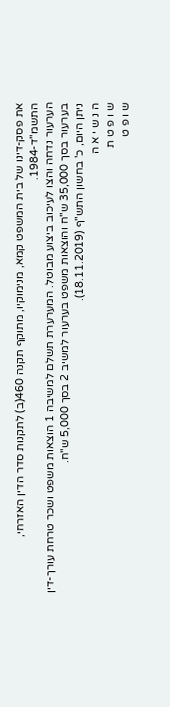את פסק-דינו של בית המשפט קמא, מנימוקיו, מתוקף תקנה 460(ב) לתקנות סדר הדין האזרחי, התשמ"ד-1984.
הערעור נדחה והצו לעיכוב ביצוע מבוטל. המערערת תשלם למשיבה 1 הוצאות משפט ושכר טרחת עורך-דין בערעור בסך 35,000 ש"ח והוצאות משפט בערעור למשיב 2 בסך 5,000 ש"ח.
ניתן היום, כ' בחשון התש"ף (18.11.2019).
ה נ ש י א ה
ש ו פ ט ת
ש ו פ ט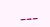___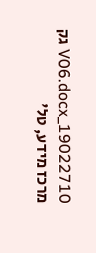19022710_V06.docx גק
מרכז מידע, טל'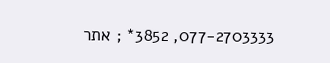077-2703333, 3852* ; אתר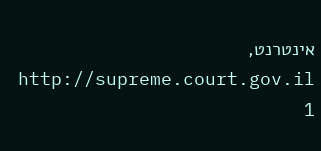אינטרנט, http://supreme.court.gov.il
1